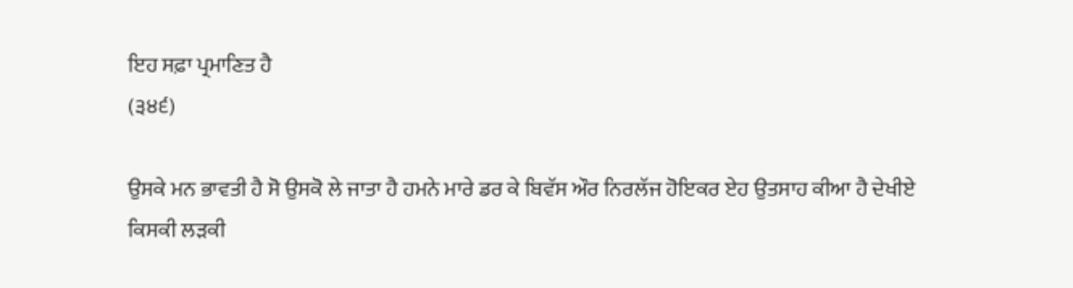ਇਹ ਸਫ਼ਾ ਪ੍ਰਮਾਣਿਤ ਹੈ
(੩੪੬)

ਉਸਕੇ ਮਨ ਭਾਵਤੀ ਹੈ ਸੋ ਉਸਕੋ ਲੇ ਜਾਤਾ ਹੈ ਹਮਨੇ ਮਾਰੇ ਡਰ ਕੇ ਬਿਵੱਸ ਔਰ ਨਿਰਲੱਜ ਹੋਇਕਰ ਏਹ ਉਤਸਾਹ ਕੀਆ ਹੈ ਦੇਖੀਏ ਕਿਸਕੀ ਲੜਕੀ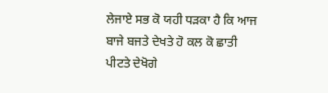ਲੇਜਾਏ ਸਭ ਕੋ ਯਹੀ ਧੜਕਾ ਹੈ ਕਿ ਆਜ ਬਾਜੇ ਬਜਤੇ ਦੇਖਤੇ ਹੋ ਕਲ ਕੋ ਛਾਤੀ ਪੀਟਤੇ ਦੇਖੋਗੇ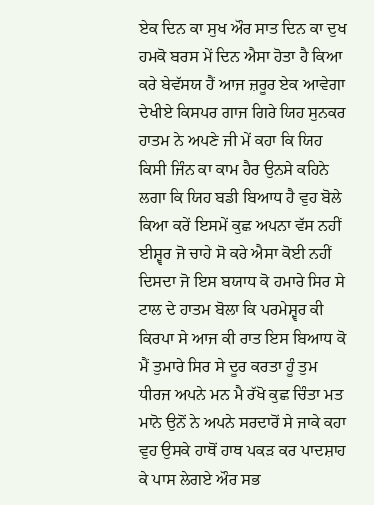ਏਕ ਦਿਨ ਕਾ ਸੁਖ ਔਰ ਸਾਤ ਦਿਨ ਕਾ ਦੁਖ ਹਮਕੋ ਬਰਸ ਮੇਂ ਦਿਨ ਐਸਾ ਹੋਤਾ ਹੈ ਕਿਆ ਕਰੇ ਬੇਵੱਸਯ ਹੈਂ ਆਜ ਜ਼ਰੂਰ ਏਕ ਆਵੇਗਾ ਦੇਖੀਏ ਕਿਸਪਰ ਗਾਜ ਗਿਰੇ ਯਿਹ ਸੁਨਕਰ ਹਾਤਮ ਨੇ ਅਪਣੇ ਜੀ ਮੇਂ ਕਹਾ ਕਿ ਯਿਹ ਕਿਸੀ ਜਿੰਨ ਕਾ ਕਾਮ ਹੈਰ ਉਨਸੇ ਕਹਿਨੇ ਲਗਾ ਕਿ ਯਿਹ ਬਡੀ ਬਿਆਧ ਹੈ ਵੁਹ ਬੋਲੇ ਕਿਆ ਕਰੇਂ ਇਸਮੇਂ ਕੁਛ ਅਪਨਾ ਵੱਸ ਨਹੀਂ ਈਸ਼੍ਵਰ ਜੋ ਚਾਹੇ ਸੋ ਕਰੇ ਐਸਾ ਕੋਈ ਨਹੀਂ ਦਿਸਦਾ ਜੋ ਇਸ ਬਯਾਧ ਕੋ ਹਮਾਰੇ ਸਿਰ ਸੇ ਟਾਲ ਦੇ ਹਾਤਮ ਬੋਲਾ ਕਿ ਪਰਮੇਸ਼੍ਵਰ ਕੀ ਕਿਰਪਾ ਸੇ ਆਜ ਕੀ ਰਾਤ ਇਸ ਬਿਆਧ ਕੋ ਮੈਂ ਤੁਮਾਰੇ ਸਿਰ ਸੇ ਦੂਰ ਕਰਤਾ ਹੂੰ ਤੁਮ ਧੀਰਜ ਅਪਨੇ ਮਨ ਮੈ ਰੱਖੋ ਕੁਛ ਚਿੰਤਾ ਮਤ ਮਾਨੋ ਉਨੋਂ ਨੇ ਅਪਨੇ ਸਰਦਾਰੋਂ ਸੇ ਜਾਕੇ ਕਹਾ ਵੁਹ ਉਸਕੇ ਹਾਥੋਂ ਹਾਥ ਪਕੜ ਕਰ ਪਾਦਸ਼ਾਹ ਕੇ ਪਾਸ ਲੇਗਏ ਔਰ ਸਭ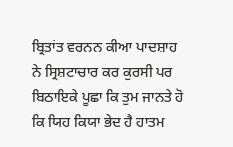ਬ੍ਰਿਤਾਂਤ ਵਰਨਨ ਕੀਆ ਪਾਦਸ਼ਾਹ ਨੇ ਸ੍ਰਿਸ਼ਟਾਚਾਰ ਕਰ ਕੁਰਸੀ ਪਰ ਬਿਠਾਇਕੇ ਪੂਛਾ ਕਿ ਤੁਮ ਜਾਨਤੇ ਹੋ ਕਿ ਯਿਹ ਕਿਯਾ ਭੇਦ ਹੈ ਹਾਤਮ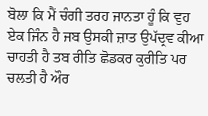ਬੋਲਾ ਕਿ ਮੈਂ ਚੰਗੀ ਤਰਹ ਜਾਨਤਾ ਹੂੰ ਕਿ ਵੁਹ ਏਕ ਜਿੰਨ ਹੈ ਜਬ ਉਸਕੀ ਜ਼ਾਤ ਉਪੱਦ੍ਰਵ ਕੀਆ ਚਾਹਤੀ ਹੈ ਤਬ ਰੀਤਿ ਛੋਡਕਰ ਕੁਰੀਤਿ ਪਰ ਚਲਤੀ ਹੈ ਔਰ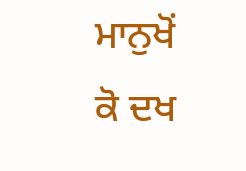ਮਾਨੁਖੋਂ ਕੋ ਦਖ